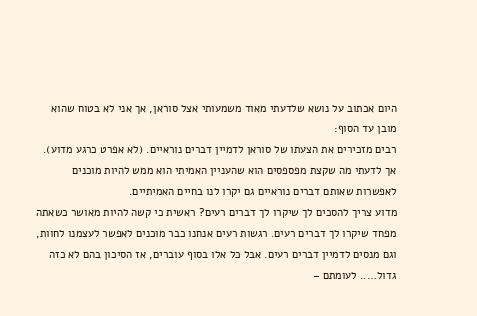היום אכתוב על נושא שלדעתי מאוד משמעותי אצל סוראן, אך אני לא בטוח שהוא מובן עד הסוף:
רבים מזכירים את הצעתו של סוראן לדמיין דברים נוראיים. (לא אפרט כרגע מדוע). אך לדעתי מה שקצת מפספסים הוא שהעניין האמיתי הוא ממש להיות מוכנים לאפשרות שאותם דברים נוראיים גם יקרו לנו בחיים האמיתיים.
מדוע צריך להסכים לך שיקרו לך דברים רעים? ראשית כי קשה להיות מאושר כשאתה מפחד שיקרו לך דברים רעים. רגשות רעים אנחנו כבר מוכנים לאפשר לעצמנו לחוות, וגם מנסים לדמיין דברים רעים. אבל כל אלו בסוף עוברים, אז הסיכון בהם לא כזה גדול….. לעומתם –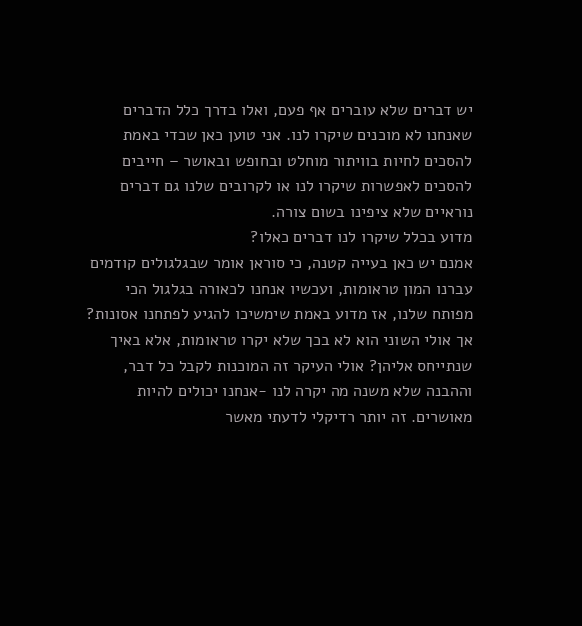יש דברים שלא עוברים אף פעם, ואלו בדרך כלל הדברים שאנחנו לא מוכנים שיקרו לנו. אני טוען כאן שכדי באמת להסכים לחיות בוויתור מוחלט ובחופש ובאושר – חייבים להסכים לאפשרות שיקרו לנו או לקרובים שלנו גם דברים נוראיים שלא ציפינו בשום צורה.
מדוע בכלל שיקרו לנו דברים כאלו?
אמנם יש כאן בעייה קטנה, כי סוראן אומר שבגלגולים קודמים עברנו המון טראומות, ועכשיו אנחנו לכאורה בגלגול הכי מפותח שלנו, אז מדוע באמת שימשיכו להגיע לפתחנו אסונות? אך אולי השוני הוא לא בכך שלא יקרו טראומות, אלא באיך שנתייחס אליהן? אולי העיקר זה המוכנות לקבל כל דבר, וההבנה שלא משנה מה יקרה לנו -אנחנו יכולים להיות מאושרים. זה יותר רדיקלי לדעתי מאשר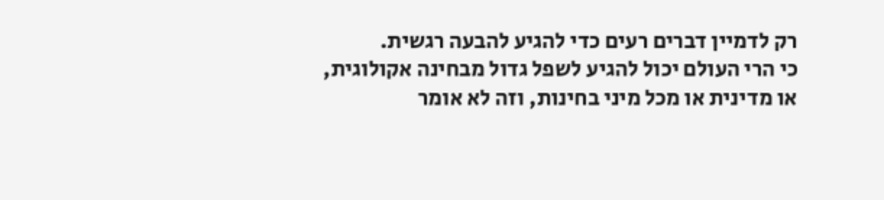רק לדמיין דברים רעים כדי להגיע להבעה רגשית.
כי הרי העולם יכול להגיע לשפל גדול מבחינה אקולוגית, או מדינית או מכל מיני בחינות, וזה לא אומר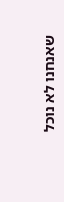שאנחנו לא נוכל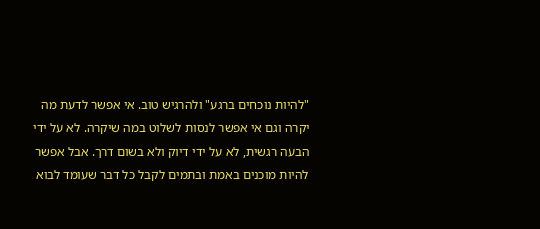"להיות נוכחים ברגע" ולהרגיש טוב. אי אפשר לדעת מה יקרה וגם אי אפשר לנסות לשלוט במה שיקרה. לא על ידי הבעה רגשית, לא על ידי דיוק ולא בשום דרך. אבל אפשר להיות מוכנים באמת ובתמים לקבל כל דבר שעומד לבוא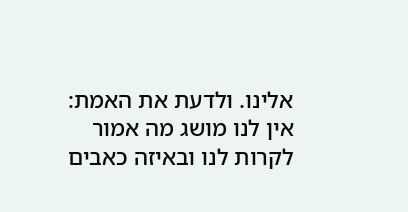אלינו. ולדעת את האמת: אין לנו מושג מה אמור לקרות לנו ובאיזה כאבים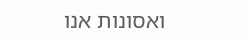ואסונות אנו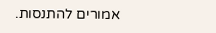אמורים להתנסות.